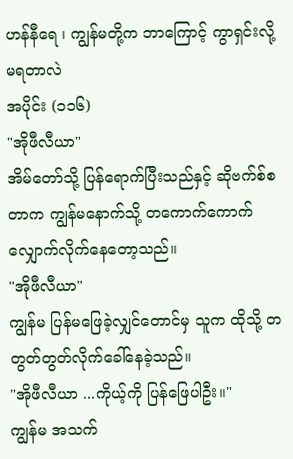ဟန်နီရေ ၊ ကျွန်မတို့က ဘာကြောင့် ကွာရှင်းလို့ မရတာလဲ
အပိုင်း (၁၁၆)
"အိုဖီလီယာ"
အိမ်တော်သို့ ပြန်ရောက်ပြီးသည်နှင့် ဆိုဗက်စ်စတာက ကျွန်မနောက်သို့ တကောက်ကောက် လျှောက်လိုက်နေတော့သည်။
"အိုဖီလီယာ"
ကျွန်မ ပြန်မဖြေခဲ့လျှင်တောင်မှ သူက ထိုသို့ တတွတ်တွတ်လိုက်ခေါ်နေခဲ့သည်။
"အိုဖီလီယာ ...ကိုယ့်ကို ပြန်ဖြေပါဦး။"
ကျွန်မ အသက်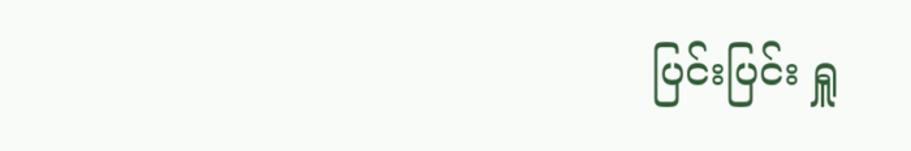ပြင်းပြင်း ရှူ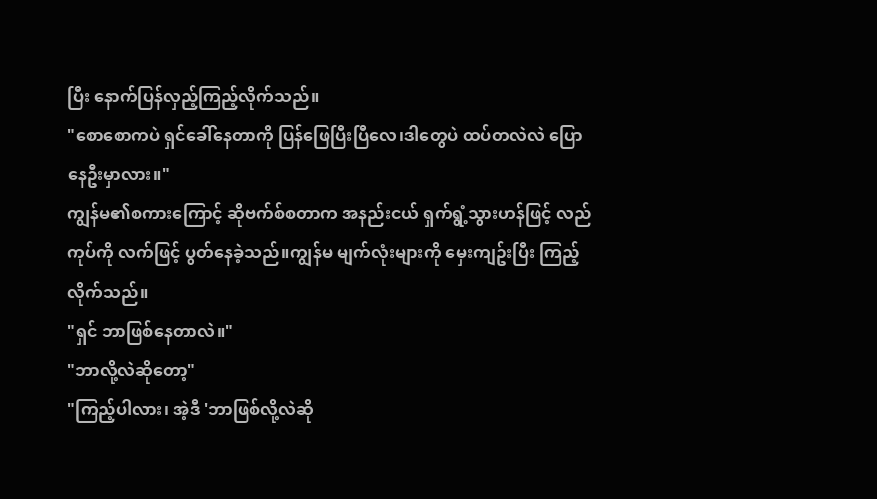ပြီး နောက်ပြန်လှည့်ကြည့်လိုက်သည်။
"စောစောကပဲ ရှင်ခေါ်နေတာကို ပြန်ဖြေပြီးပြီလေ၊ဒါတွေပဲ ထပ်တလဲလဲ ပြောနေဦးမှာလား။"
ကျွန်မ၏စကားကြောင့် ဆိုဗက်စ်စတာက အနည်းငယ် ရှက်ရွံ့သွားဟန်ဖြင့် လည်ကုပ်ကို လက်ဖြင့် ပွတ်နေခဲ့သည်။ကျွန်မ မျက်လုံးများကို မှေးကျဥ်းပြီး ကြည့်လိုက်သည်။
"ရှင် ဘာဖြစ်နေတာလဲ။"
"ဘာလို့လဲဆိုတော့"
"ကြည့်ပါလား၊ အဲ့ဒီ 'ဘာဖြစ်လို့လဲဆို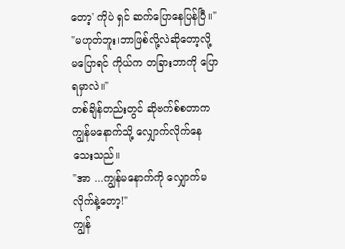တော့' ကိုပဲ ရှင် ဆက်ပြောနေပြန်ပြီ။"
"မဟုတ်ဘူး၊ဘာဖြစ်လို့လဲဆိုတော့လို့ မပြောရင် ကိုယ်က တခြားဘာကို ပြောရမှာလဲ။"
တစ်ချိန်တည်းတွင် ဆိုဗက်စ်စတာက ကျွန်မနောက်သို့ လျှောက်လိုက်နေသေးသည်။
"အာ ...ကျွန်မနောက်ကို လျှောက်မလိုက်နဲ့တော့!"
ကျွန်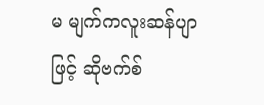မ မျက်ကလူးဆန်ပျာဖြင့် ဆိုဗက်စ်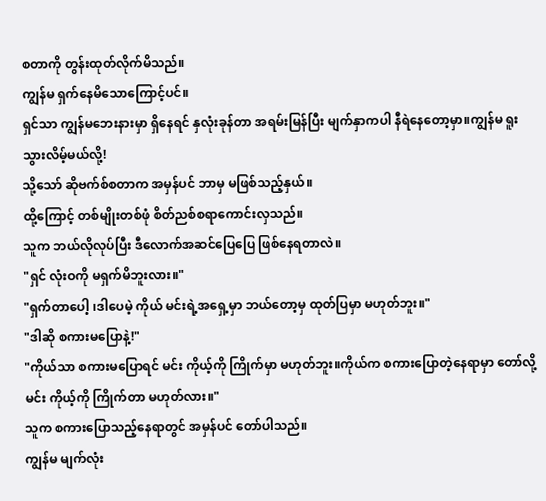စတာကို တွန်းထုတ်လိုက်မိသည်။
ကျွန်မ ရှက်နေမိသောကြောင့်ပင်။
ရှင်သာ ကျွန်မဘေးနားမှာ ရှိနေရင် နှလုံးခုန်တာ အရမ်းမြန်ပြီး မျက်နှာကပါ နီရဲနေတော့မှာ။ကျွန်မ ရူးသွားလိမ့်မယ်လို့!
သို့သော် ဆိုဗက်စ်စတာက အမှန်ပင် ဘာမှ မဖြစ်သည့်နှယ်။
ထို့ကြောင့် တစ်မျိုးတစ်ဖုံ စိတ်ညစ်စရာကောင်းလှသည်။
သူက ဘယ်လိုလုပ်ပြီး ဒီလောက်အဆင်ပြေပြေ ဖြစ်နေရတာလဲ။
"ရှင် လုံးဝကို မရှက်မိဘူးလား။"
"ရှက်တာပေါ့ ၊ဒါပေမဲ့ ကိုယ် မင်းရဲ့အရှေ့မှာ ဘယ်တော့မှ ထုတ်ပြမှာ မဟုတ်ဘူး။"
"ဒါဆို စကားမပြောနဲ့!"
"ကိုယ်သာ စကားမပြောရင် မင်း ကိုယ့်ကို ကြိုက်မှာ မဟုတ်ဘူး။ကိုယ်က စကားပြောတဲ့နေရာမှာ တော်လို့ မင်း ကိုယ့်ကို ကြိုက်တာ မဟုတ်လား။"
သူက စကားပြောသည့်နေရာတွင် အမှန်ပင် တော်ပါသည်။
ကျွန်မ မျက်လုံး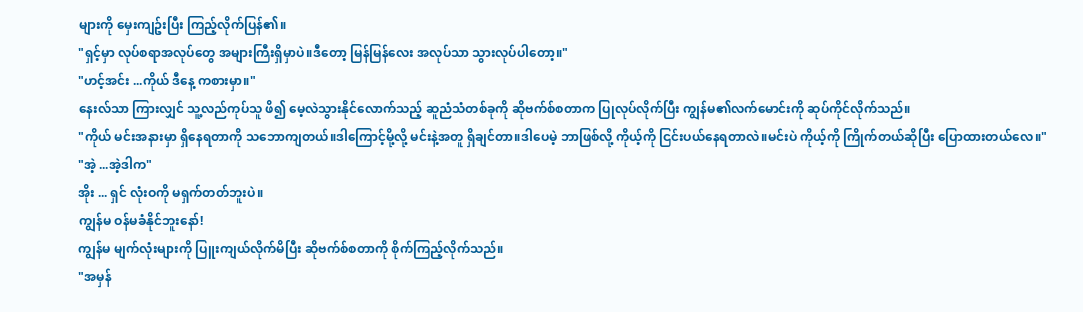များကို မှေးကျဥ်းပြီး ကြည့်လိုက်ပြန်၏။
"ရှင့်မှာ လုပ်စရာအလုပ်တွေ အများကြီးရှိမှာပဲ။ဒီတော့ မြန်မြန်လေး အလုပ်သာ သွားလုပ်ပါတော့။"
"ဟင့်အင်း ...ကိုယ် ဒီနေ့ ကစားမှာ။"
နေးလ်သာ ကြားလျှင် သူ့လည်ကုပ်သူ ဖိ၍ မေ့လဲသွားနိုင်လောက်သည့် ဆူညံသံတစ်ခုကို ဆိုဗက်စ်စတာက ပြုလုပ်လိုက်ပြီး ကျွန်မ၏လက်မောင်းကို ဆုပ်ကိုင်လိုက်သည်။
"ကိုယ် မင်းအနားမှာ ရှိနေရတာကို သဘောကျတယ်။ဒါကြောင့်မို့လို့ မင်းနဲ့အတူ ရှိချင်တာ။ဒါပေမဲ့ ဘာဖြစ်လို့ ကိုယ့်ကို ငြင်းပယ်နေရတာလဲ။မင်းပဲ ကိုယ့်ကို ကြိုက်တယ်ဆိုပြီး ပြောထားတယ်လေ။"
"အဲ့ ...အဲ့ဒါက"
အိုး ... ရှင် လုံးဝကို မရှက်တတ်ဘူးပဲ။
ကျွန်မ ဝန်မခံနိုင်ဘူးနော်!
ကျွန်မ မျက်လုံးများကို ပြူးကျယ်လိုက်မိပြီး ဆိုဗက်စ်စတာကို စိုက်ကြည့်လိုက်သည်။
"အမှန်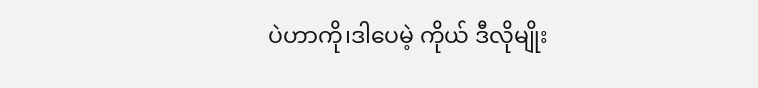ပဲဟာကို၊ဒါပေမဲ့ ကိုယ် ဒီလိုမျိုး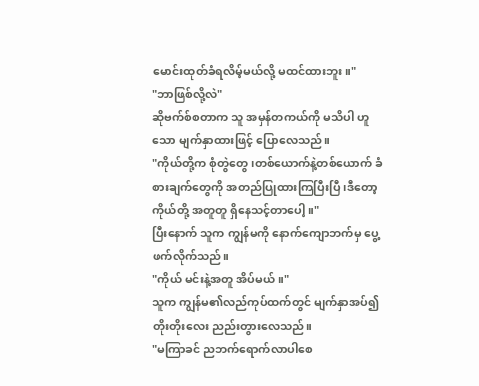မောင်းထုတ်ခံရလိမ့်မယ်လို့ မထင်ထားဘူး။"
"ဘာဖြစ်လို့လဲ"
ဆိုဗက်စ်စတာက သူ အမှန်တကယ်ကို မသိပါ ဟူသော မျက်နှာထားဖြင့် ပြောလေသည်။
"ကိုယ်တို့က စုံတွဲတွေ၊တစ်ယောက်နဲ့တစ်ယောက် ခံစားချက်တွေကို အတည်ပြုထားကြပြီးပြီ၊ဒီတော့ ကိုယ်တို့ အတူတူ ရှိနေသင့်တာပေါ့။"
ပြီးနောက် သူက ကျွန်မကို နောက်ကျောဘက်မှ ပွေ့ဖက်လိုက်သည်။
"ကိုယ် မင်းနဲ့အတူ အိပ်မယ်။"
သူက ကျွန်မ၏လည်ကုပ်ထက်တွင် မျက်နှာအပ်၍ တိုးတိုးလေး ညည်းတွားလေသည်။
"မကြာခင် ညဘက်ရောက်လာပါစေ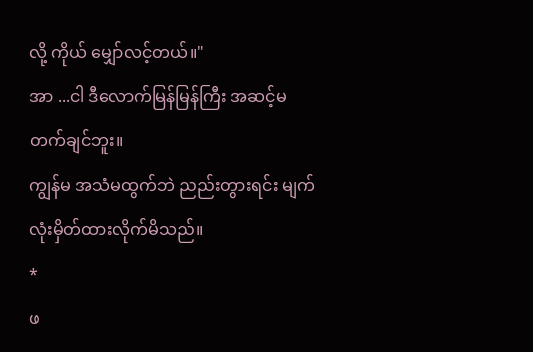လို့ ကိုယ် မျှော်လင့်တယ်။"
အာ ...ငါ ဒီလောက်မြန်မြန်ကြီး အဆင့်မတက်ချင်ဘူး။
ကျွန်မ အသံမထွက်ဘဲ ညည်းတွားရင်း မျက်လုံးမှိတ်ထားလိုက်မိသည်။
*
ဖ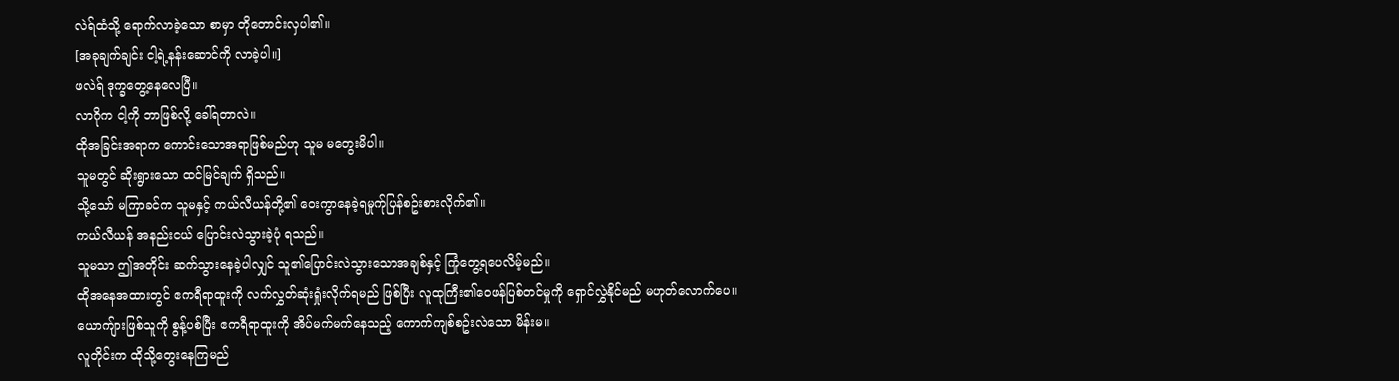လဲရ်ထံသို့ ရောက်လာခဲ့သော စာမှာ တိုတောင်းလှပါ၏။
[အခုချက်ချင်း ငါ့ရဲ့နန်းဆောင်ကို လာခဲ့ပါ။]
ဖလဲရ် ဒုက္ခတွေ့နေလေပြီ။
လာဂိုက ငါ့ကို ဘာဖြစ်လို့ ခေါ်ရတာလဲ။
ထိုအခြင်းအရာက ကောင်းသောအရာဖြစ်မည်ဟု သူမ မတွေးမိပါ။
သူမတွင် ဆိုးရွားသော ထင်မြင်ချက် ရှိသည်။
သို့သော် မကြာခင်က သူမနှင့် ကယ်လီယန်တို့၏ ဝေးကွာနေခဲ့ရမှုက်ုပြန်စဥ်းစားလိုက်၏။
ကယ်လီယန် အနည်းငယ် ပြောင်းလဲသွားခဲ့ပုံ ရသည်။
သူမသာ ဤအတိုင်း ဆက်သွားနေခဲ့ပါလျှင် သူ၏ပြောင်းလဲသွားသောအချစ်နှင့် ကြုံတွေ့ရပေလိမ့်မည်။
ထိုအနေအထားတွင် ဧကရီရာထူးကို လက်လွှတ်ဆုံးရှုံးလိုက်ရမည် ဖြစ်ပြီး လူထုကြီး၏ဝေဖန်ပြစ်တင်မှုကို ရှောင်လွှဲနိုင်မည် မဟုတ်လောက်ပေ။
ယောကျ်ားဖြစ်သူကို စွန့်ပစ်ပြီး ဧကရီရာထူးကို အိပ်မက်မက်နေသည့် ကောက်ကျစ်စဥ်းလဲသော မိန်းမ။
လူတိုင်းက ထိုသို့တွေးနေကြမည်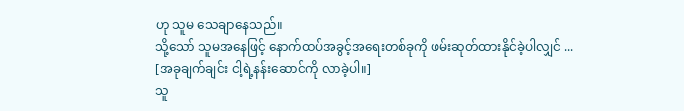ဟု သူမ သေချာနေသည်။
သို့သော် သူမအနေဖြင့် နောက်ထပ်အခွင့်အရေးတစ်ခုကို ဖမ်းဆုတ်ထားနိုင်ခဲ့ပါလျှင် ...
[အခုချက်ချင်း ငါ့ရဲ့နန်းဆောင်ကို လာခဲ့ပါ။]
သူ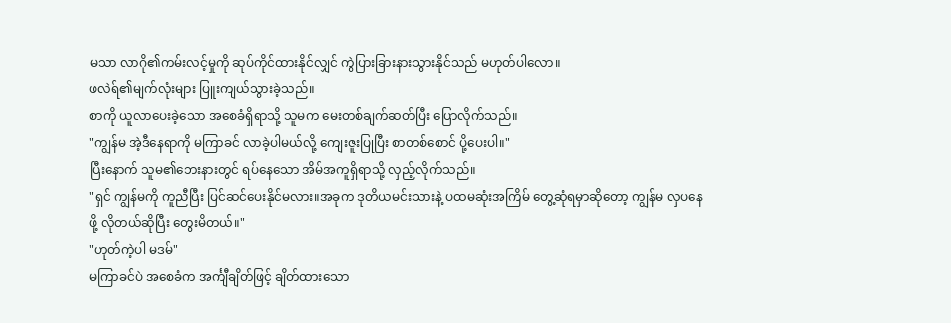မသာ လာဂို၏ကမ်းလင့်မှုကို ဆုပ်ကိုင်ထားနိုင်လျှင် ကွဲပြားခြားနားသွားနိုင်သည် မဟုတ်ပါလော။
ဖလဲရ်၏မျက်လုံးများ ပြူးကျယ်သွားခဲ့သည်။
စာကို ယူလာပေးခဲ့သော အစေခံရှိရာသို့ သူမက မေးတစ်ချက်ဆတ်ပြီး ပြောလိုက်သည်။
"ကျွန်မ အဲ့ဒီနေရာကို မကြာခင် လာခဲ့ပါမယ်လို့ ကျေးဇူးပြုပြီး စာတစ်စောင် ပို့ပေးပါ။"
ပြီးနောက် သူမ၏ဘေးနားတွင် ရပ်နေသော အိမ်အကူရှိရာသို့ လှည့်လိုက်သည်။
"ရှင် ကျွန်မကို ကူညီပြီး ပြင်ဆင်ပေးနိုင်မလား။အခုက ဒုတိယမင်းသားနဲ့ ပထမဆုံးအကြိမ် တွေ့ဆုံရမှာဆိုတော့ ကျွန်မ လှပနေဖို့ လိုတယ်ဆိုပြီး တွေးမိတယ်။"
"ဟုတ်ကဲ့ပါ မဒမ်"
မကြာခင်ပဲ အစေခံက အင်္ကျီချိတ်ဖြင့် ချိတ်ထားသော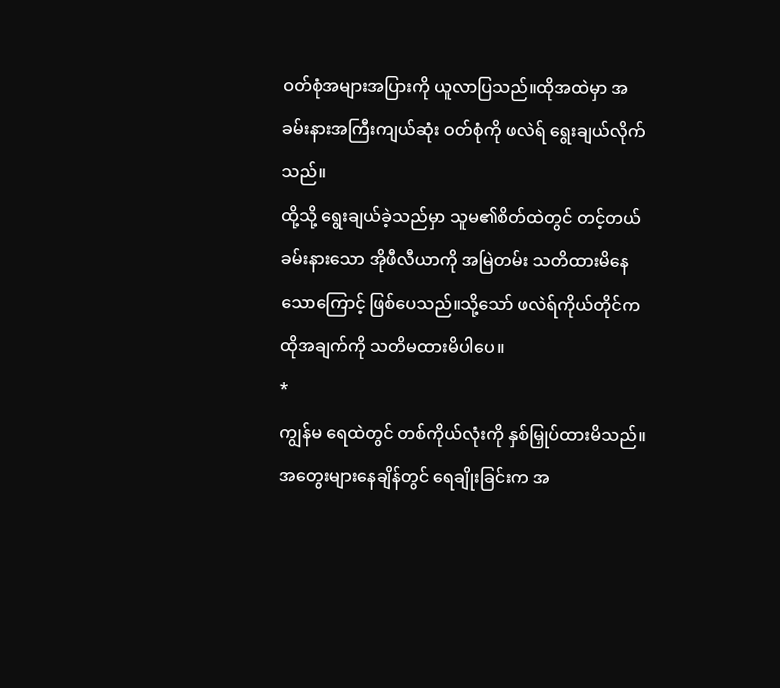ဝတ်စုံအများအပြားကို ယူလာပြသည်။ထိုအထဲမှာ အခမ်းနားအကြီးကျယ်ဆုံး ဝတ်စုံကို ဖလဲရ် ရွေးချယ်လိုက်သည်။
ထို့သို့ ရွေးချယ်ခဲ့သည်မှာ သူမ၏စိတ်ထဲတွင် တင့်တယ်ခမ်းနားသော အိုဖီလီယာကို အမြဲတမ်း သတိထားမိနေသောကြောင့် ဖြစ်ပေသည်။သို့သော် ဖလဲရ်ကိုယ်တိုင်က ထိုအချက်ကို သတိမထားမိပါပေ။
*
ကျွန်မ ရေထဲတွင် တစ်ကိုယ်လုံးကို နှစ်မြှုပ်ထားမိသည်။
အတွေးများနေချိန်တွင် ရေချိုးခြင်းက အ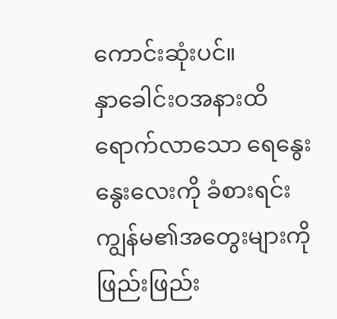ကောင်းဆုံးပင်။
နှာခေါင်းဝအနားထိ ရောက်လာသော ရေနွေးနွေးလေးကို ခံစားရင်း ကျွန်မ၏အတွေးများကို ဖြည်းဖြည်း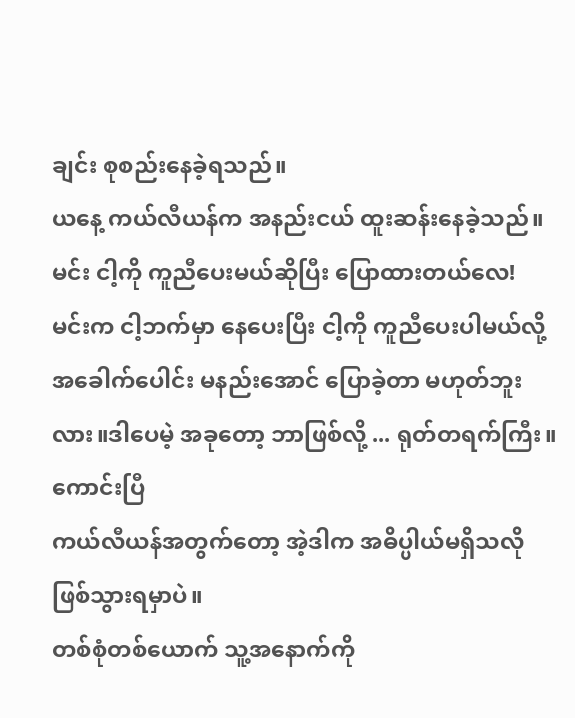ချင်း စုစည်းနေခဲ့ရသည်။
ယနေ့ ကယ်လီယန်က အနည်းငယ် ထူးဆန်းနေခဲ့သည်။
မင်း ငါ့ကို ကူညီပေးမယ်ဆိုပြီး ပြောထားတယ်လေ!
မင်းက ငါ့ဘက်မှာ နေပေးပြီး ငါ့ကို ကူညီပေးပါမယ်လို့ အခေါက်ပေါင်း မနည်းအောင် ပြောခဲ့တာ မဟုတ်ဘူးလား။ဒါပေမဲ့ အခုတော့ ဘာဖြစ်လို့ ... ရုတ်တရက်ကြီး။
ကောင်းပြီ
ကယ်လီယန်အတွက်တော့ အဲ့ဒါက အဓိပ္ပါယ်မရှိသလို ဖြစ်သွားရမှာပဲ။
တစ်စုံတစ်ယောက် သူ့အနောက်ကို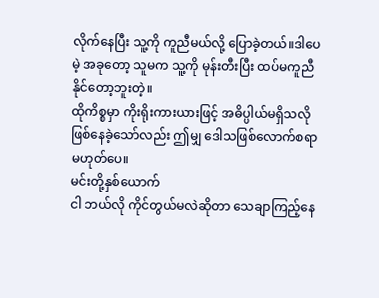လိုက်နေပြီး သူ့ကို ကူညီမယ်လို့ ပြောခဲ့တယ်။ဒါပေမဲ့ အခုတော့ သူမက သူ့ကို မုန်းတီးပြီး ထပ်မကူညီနိုင်တော့ဘူးတဲ့။
ထိုကိစ္စမှာ ကိုးရိုးကားယားဖြင့် အဓိပ္ပါယ်မရှိသလို ဖြစ်နေခဲ့သော်လည်း ဤမျှ ဒေါသဖြစ်လောက်စရာ မဟုတ်ပေ။
မင်းတို့နှစ်ယောက်
ငါ ဘယ်လို ကိုင်တွယ်မလဲဆိုတာ သေချာကြည့်နေ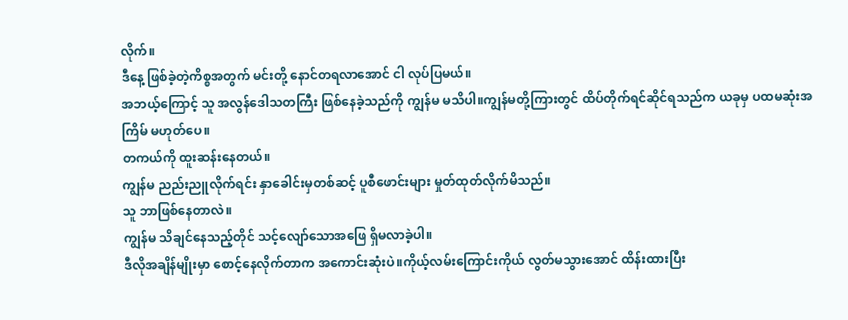လိုက်။
ဒီနေ့ ဖြစ်ခဲ့တဲ့ကိစ္စအတွက် မင်းတို့ နောင်တရလာအောင် ငါ လုပ်ပြမယ်။
အဘယ့်ကြောင့် သူ အလွန်ဒေါသတကြီး ဖြစ်နေခဲ့သည်ကို ကျွန်မ မသိပါ။ကျွန်မတို့ကြားတွင် ထိပ်တိုက်ရင်ဆိုင်ရသည်က ယခုမှ ပထမဆုံးအကြိမ် မဟုတ်ပေ။
တကယ်ကို ထူးဆန်းနေတယ်။
ကျွန်မ ညည်းညူလိုက်ရင်း နှာခေါင်းမှတစ်ဆင့် ပူစီဖောင်းများ မှုတ်ထုတ်လိုက်မိသည်။
သူ ဘာဖြစ်နေတာလဲ။
ကျွန်မ သိချင်နေသည့်တိုင် သင့်လျော်သောအဖြေ ရှိမလာခဲ့ပါ။
ဒီလိုအချိန်မျိုးမှာ စောင့်နေလိုက်တာက အကောင်းဆုံးပဲ။ကိုယ့်လမ်းကြောင်းကိုယ် လွတ်မသွားအောင် ထိန်းထားပြီး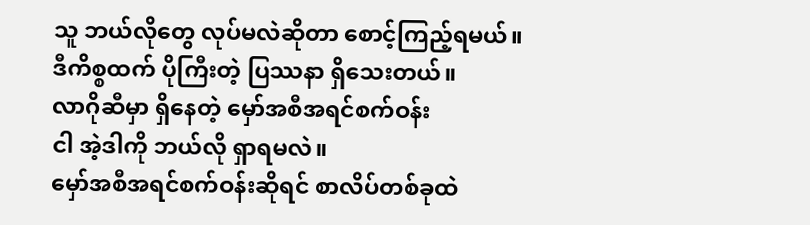သူ ဘယ်လိုတွေ လုပ်မလဲဆိုတာ စောင့်ကြည့်ရမယ်။
ဒီကိစ္စထက် ပိုကြီးတဲ့ ပြဿနာ ရှိသေးတယ်။
လာဂိုဆီမှာ ရှိနေတဲ့ မှော်အစီအရင်စက်ဝန်း
ငါ အဲ့ဒါကို ဘယ်လို ရှာရမလဲ။
မှော်အစီအရင်စက်ဝန်းဆိုရင် စာလိပ်တစ်ခုထဲ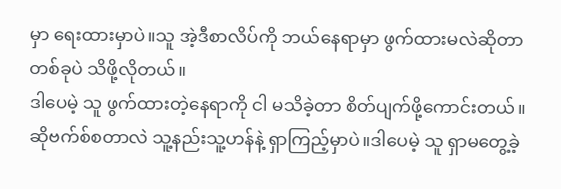မှာ ရေးထားမှာပဲ။သူ အဲ့ဒီစာလိပ်ကို ဘယ်နေရာမှာ ဖွက်ထားမလဲဆိုတာ တစ်ခုပဲ သိဖို့လိုတယ်။
ဒါပေမဲ့ သူ ဖွက်ထားတဲ့နေရာကို ငါ မသိခဲ့တာ စိတ်ပျက်ဖို့ကောင်းတယ်။
ဆိုဗက်စ်စတာလဲ သူ့နည်းသူ့ဟန်နဲ့ ရှာကြည့်မှာပဲ။ဒါပေမဲ့ သူ ရှာမတွေ့ခဲ့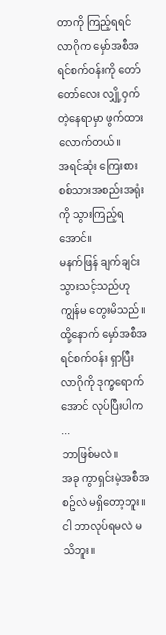တာကို ကြည့်ရရင် လာဂိုက မှော်အစီအရင်စက်ဝန်းကို တော်တော်လေး လျှို့ဝှက်တဲ့နေရာမှာ ဖွက်ထားလောက်တယ်။
အရင်ဆုံး ကြေးစားစစ်သားအစည်းအရုံးကို သွားကြည့်ရအောင်။
မနက်ဖြန် ချက်ချင်း သွားသင့်သည်ဟု ကျွန်မ တွေးမိသည်။
ထို့နောက် မှော်အစီအရင်စက်ဝန်း ရှာပြီး လာဂိုကို ဒုက္ခရောက်အောင် လုပ်ပြီးပါက ...
ဘာဖြစ်မလဲ။
အခု ကွာရှင်းမဲ့အစီအစဥ်လဲ မရှိတော့ဘူး။
ငါ ဘာလုပ်ရမလဲ မသိဘူး။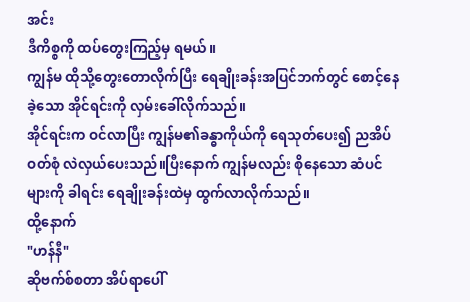အင်း
ဒီကိစ္စကို ထပ်တွေးကြည့်မှ ရမယ်။
ကျွန်မ ထိုသို့တွေးတောလိုက်ပြီး ရေချိုးခန်းအပြင်ဘက်တွင် စောင့်နေခဲ့သော အိုင်ရင်းကို လှမ်းခေါ်လိုက်သည်။
အိုင်ရင်းက ဝင်လာပြီး ကျွန်မ၏ခန္ဓာကိုယ်ကို ရေသုတ်ပေး၍ ညအိပ်ဝတ်စုံ လဲလှယ်ပေးသည်။ပြီးနောက် ကျွန်မလည်း စိုနေသော ဆံပင်များကို ခါရင်း ရေချိုးခန်းထဲမှ ထွက်လာလိုက်သည်။
ထို့နောက်
"ဟန်နီ"
ဆိုဗက်စ်စတာ အိပ်ရာပေါ်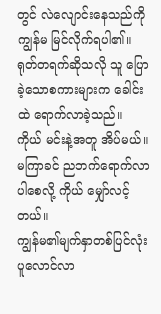တွင် လဲလျောင်းနေသည်ကို ကျွန်မ မြင်လိုက်ရပါ၏။
ရုတ်တရက်ဆိုသလို သူ ပြောခဲ့သောစကားများက ခေါင်းထဲ ရောက်လာခဲ့သည်။
ကိုယ် မင်းနဲ့အတူ အိပ်မယ်။
မကြာခင် ညဘက်ရောက်လာပါစေလို့ ကိုယ် မျှော်လင့်တယ်။
ကျွန်မ၏မျက်နှာတစ်ပြင်လုံး ပူလောင်လာ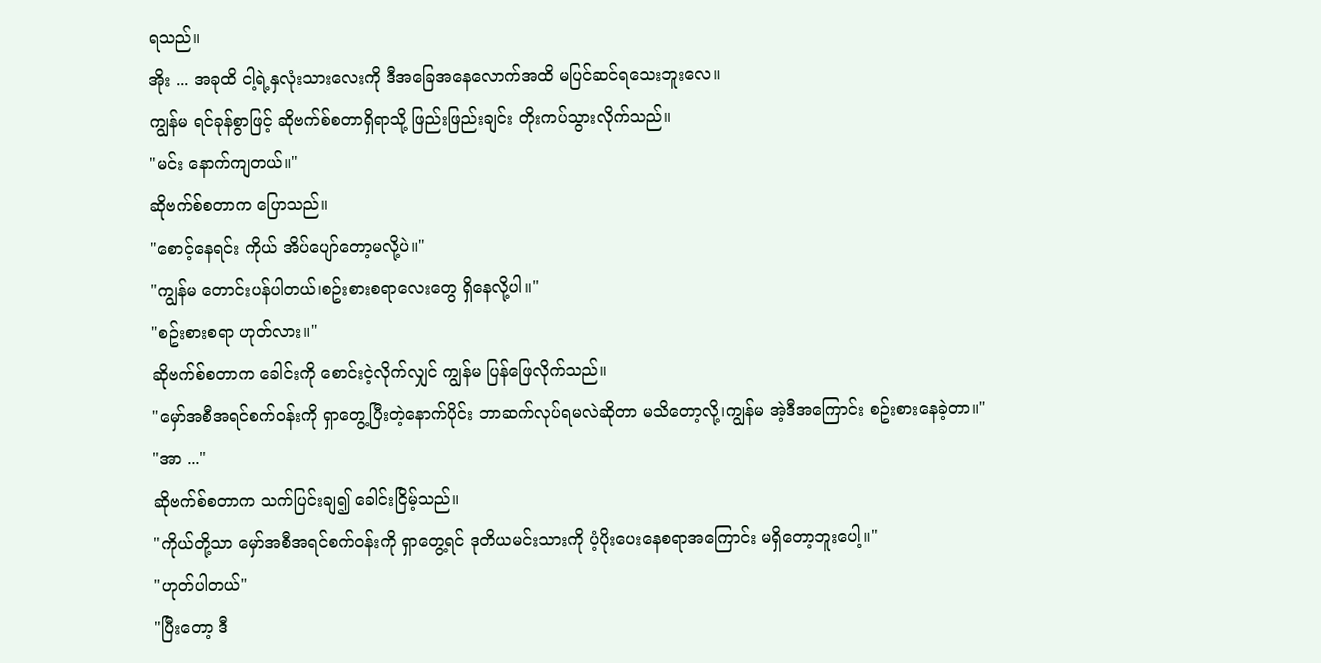ရသည်။
အိုး ... အခုထိ ငါ့ရဲ့နှလုံးသားလေးကို ဒီအခြေအနေလောက်အထိ မပြင်ဆင်ရသေးဘူးလေ။
ကျွန်မ ရင်ခုန်စွာဖြင့် ဆိုဗက်စ်စတာရှိရာသို့ ဖြည်းဖြည်းချင်း တိုးကပ်သွားလိုက်သည်။
"မင်း နောက်ကျတယ်။"
ဆိုဗက်စ်စတာက ပြောသည်။
"စောင့်နေရင်း ကိုယ် အိပ်ပျော်တော့မလို့ပဲ။"
"ကျွန်မ တောင်းပန်ပါတယ်၊စဥ်းစားစရာလေးတွေ ရှိနေလို့ပါ။"
"စဥ်းစားစရာ ဟုတ်လား။"
ဆိုဗက်စ်စတာက ခေါင်းကို စောင်းငဲ့လိုက်လျှင် ကျွန်မ ပြန်ဖြေလိုက်သည်။
"မှော်အစီအရင်စက်ဝန်းကို ရှာတွေ့ပြီးတဲ့နောက်ပိုင်း ဘာဆက်လုပ်ရမလဲဆိုတာ မသိတော့လို့၊ကျွန်မ အဲ့ဒီအကြောင်း စဥ်းစားနေခဲ့တာ။"
"အာ ..."
ဆိုဗက်စ်စတာက သက်ပြင်းချ၍ ခေါင်းငြိမ့်သည်။
"ကိုယ်တို့သာ မှော်အစီအရင်စက်ဝန်းကို ရှာတွေ့ရင် ဒုတိယမင်းသားကို ပံ့ပိုးပေးနေစရာအကြောင်း မရှိတော့ဘူးပေါ့။"
"ဟုတ်ပါတယ်"
"ပြီးတော့ ဒီ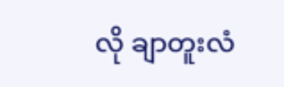လို ချာတူးလံ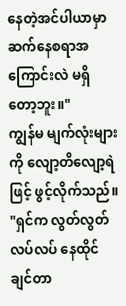နေတဲ့အင်ပါယာမှာ ဆက်နေစရာအကြောင်းလဲ မရှိတော့ဘူး။"
ကျွန်မ မျက်လုံးများကို လျော့တိလျော့ရဲဖြင့် ဖွင့်လိုက်သည်။
"ရှင်က လွတ်လွတ်လပ်လပ် နေထိုင်ချင်တာ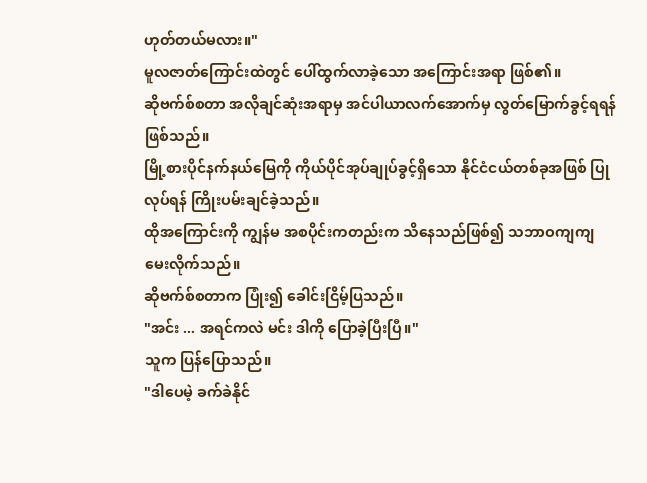ဟုတ်တယ်မလား။"
မူလဇာတ်ကြောင်းထဲတွင် ပေါ်ထွက်လာခဲ့သော အကြောင်းအရာ ဖြစ်၏။
ဆိုဗက်စ်စတာ အလိုချင်ဆုံးအရာမှ အင်ပါယာလက်အောက်မှ လွတ်မြောက်ခွင့်ရရန် ဖြစ်သည်။
မြို့စားပိုင်နက်နယ်မြေကို ကိုယ်ပိုင်အုပ်ချုပ်ခွင့်ရှိသော နိုင်ငံငယ်တစ်ခုအဖြစ် ပြုလုပ်ရန် ကြိုးပမ်းချင်ခဲ့သည်။
ထိုအကြောင်းကို ကျွန်မ အစပိုင်းကတည်းက သိနေသည်ဖြစ်၍ သဘာဝကျကျ မေးလိုက်သည်။
ဆိုဗက်စ်စတာက ပြုံး၍ ခေါင်းငြိမ့်ပြသည်။
"အင်း ... အရင်ကလဲ မင်း ဒါကို ပြောခဲ့ပြီးပြီ။"
သူက ပြန်ပြောသည်။
"ဒါပေမဲ့ ခက်ခဲနိုင်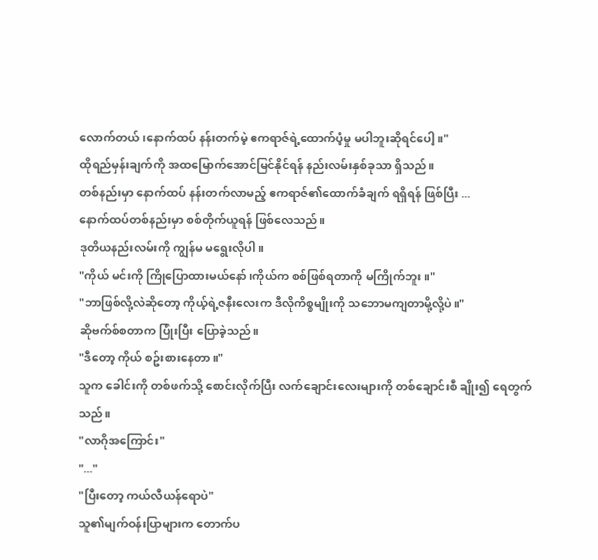လောက်တယ်၊နောက်ထပ် နန်းတက်မဲ့ ဧကရာဇ်ရဲ့ထောက်ပံ့မှု မပါဘူးဆိုရင်ပေါ့။"
ထိုရည်မှန်းချက်ကို အထမြောက်အောင်မြင်နိုင်ရန် နည်းလမ်းနှစ်ခုသာ ရှိသည်။
တစ်နည်းမှာ နောက်ထပ် နန်းတက်လာမည့် ဧကရာဇ်၏ထောက်ခံချက် ရရှိရန် ဖြစ်ပြီး ...
နောက်ထပ်တစ်နည်းမှာ စစ်တိုက်ယူရန် ဖြစ်လေသည်။
ဒုတိယနည်းလမ်းကို ကျွန်မ မရွေးလိုပါ။
"ကိုယ် မင်းကို ကြိုပြောထားမယ်နော်၊ကိုယ်က စစ်ဖြစ်ရတာကို မကြိုက်ဘူး။"
"ဘာဖြစ်လို့လဲဆိုတော့ ကိုယ့်ရဲ့ဇနီးလေးက ဒီလိုကိစ္စမျိုးကို သဘောမကျတာမို့လို့ပဲ။"
ဆိုဗက်စ်စတာက ပြုံးပြီး ပြောခဲ့သည်။
"ဒီတော့ ကိုယ် စဥ်းစားနေတာ။"
သူက ခေါင်းကို တစ်ဖက်သို့ စောင်းလိုက်ပြီး လက်ချောင်းလေးများကို တစ်ချောင်းစီ ချိုး၍ ရေတွက်သည်။
"လာဂိုအကြောင်း"
"..."
"ပြီးတော့ ကယ်လီယန်ရောပဲ"
သူ၏မျက်ဝန်းပြာများက တောက်ပ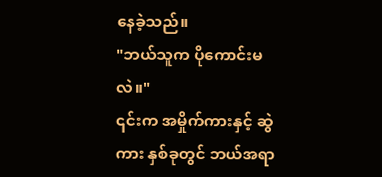နေခဲ့သည်။
"ဘယ်သူက ပိုကောင်းမလဲ။"
၎င်းက အမှိုက်ကားနှင့် ဆွဲကား နှစ်ခုတွင် ဘယ်အရာ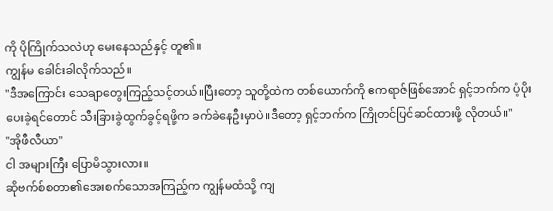ကို ပိုကြိုက်သလဲဟု မေးနေသည်နှင့် တူ၏။
ကျွန်မ ခေါင်းခါလိုက်သည်။
"ဒီအကြောင်း သေချာတွေးကြည့်သင့်တယ်။ပြီးတော့ သူတို့ထဲက တစ်ယောက်ကို ဧကရာဇ်ဖြစ်အောင် ရှင့်ဘက်က ပံ့ပိုးပေးခဲ့ရင်တောင် သီးခြားခွဲထွက်ခွင့်ရဖို့က ခက်ခဲနေဦးမှာပဲ။ဒီတော့ ရှင့်ဘက်က ကြိုတင်ပြင်ဆင်ထားဖို့ လိုတယ်။"
"အိုဖီလီယာ"
ငါ အများကြီး ပြောမိသွားလား။
ဆိုဗက်စ်စတာ၏အေးစက်သောအကြည့်က ကျွန်မထံသို့ ကျ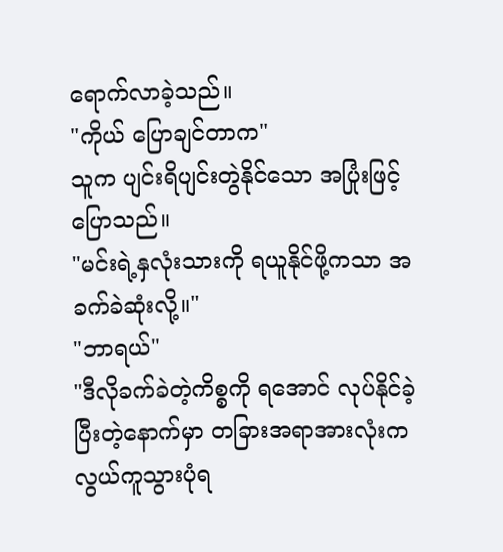ရောက်လာခဲ့သည်။
"ကိုယ် ပြောချင်တာက"
သူက ပျင်းရိပျင်းတွဲနိုင်သော အပြုံးဖြင့် ပြောသည်။
"မင်းရဲ့နှလုံးသားကို ရယူနိုင်ဖို့ကသာ အခက်ခဲဆုံးလို့။"
"ဘာရယ်"
"ဒီလိုခက်ခဲတဲ့ကိစ္စကို ရအောင် လုပ်နိုင်ခဲ့ပြီးတဲ့နောက်မှာ တခြားအရာအားလုံးက လွယ်ကူသွားပုံရ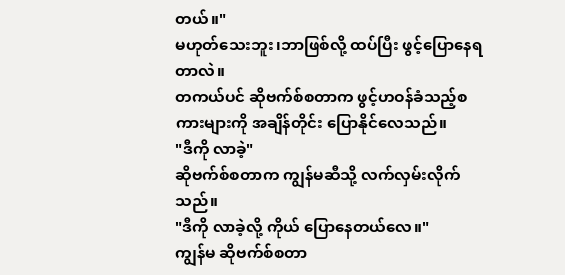တယ်။"
မဟုတ်သေးဘူး၊ဘာဖြစ်လို့ ထပ်ပြီး ဖွင့်ပြောနေရတာလဲ။
တကယ်ပင် ဆိုဗက်စ်စတာက ဖွင့်ဟဝန်ခံသည့်စကားများကို အချိန်တိုင်း ပြောနိုင်လေသည်။
"ဒီကို လာခဲ့"
ဆိုဗက်စ်စတာက ကျွန်မဆီသို့ လက်လှမ်းလိုက်သည်။
"ဒီကို လာခဲ့လို့ ကိုယ် ပြောနေတယ်လေ။"
ကျွန်မ ဆိုဗက်စ်စတာ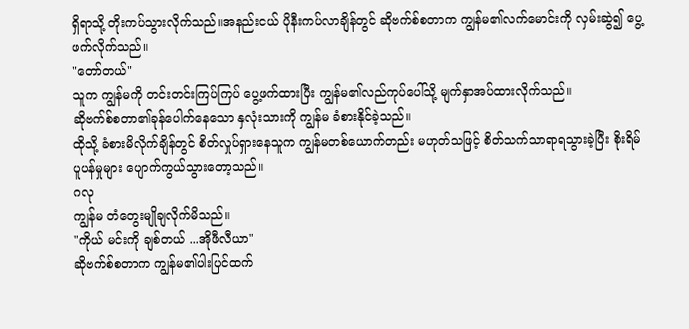ရှိရာသို့ တိုးကပ်သွားလိုက်သည်။အနည်းငယ် ပိုနီးကပ်လာချိန်တွင် ဆိုဗက်စ်စတာက ကျွန်မ၏လက်မောင်းကို လှမ်းဆွဲ၍ ပွေ့ဖက်လိုက်သည်။
"တော်တယ်"
သူက ကျွန်မကို တင်းတင်းကြပ်ကြပ် ပွေ့ဖက်ထားပြီး ကျွန်မ၏လည်ကုပ်ပေါ်သို့ မျက်နှာအပ်ထားလိုက်သည်။
ဆိုဗက်စ်စတာ၏ခုန်ပေါက်နေသော နှလုံးသားကို ကျွန်မ ခံစားနိုင်ခဲ့သည်။
ထိုသို့ ခံစားမိလိုက်ချိန်တွင် စိတ်လှုပ်ရှားနေသူက ကျွန်မတစ်ယောက်တည်း မဟုတ်သဖြင့် စိတ်သက်သာရာရသွားခဲ့ပြီး စိုးရိမ်ပူပန်မှုများ ပျောက်ကွယ်သွားတော့သည်။
ဂလု
ကျွန်မ တံတွေးမျိုချလိုက်မိသည်။
"ကိုယ် မင်းကို ချစ်တယ် ...အိုဖီလီယာ"
ဆိုဗက်စ်စတာက ကျွန်မ၏ပါးပြင်ထက်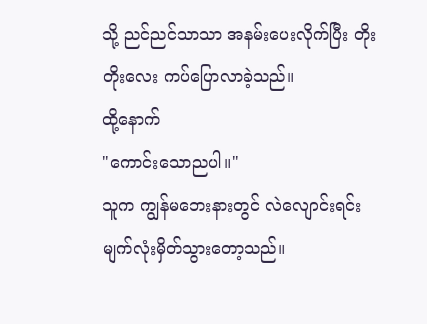သို့ ညင်ညင်သာသာ အနမ်းပေးလိုက်ပြီး တိုးတိုးလေး ကပ်ပြောလာခဲ့သည်။
ထို့နောက်
"ကောင်းသောညပါ။"
သူက ကျွန်မဘေးနားတွင် လဲလျောင်းရင်း မျက်လုံးမှိတ်သွားတော့သည်။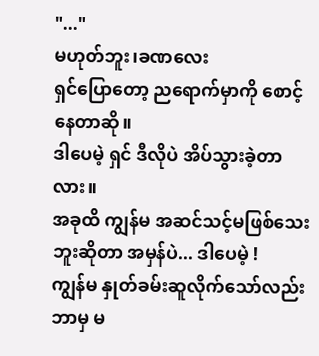"..."
မဟုတ်ဘူး၊ခဏလေး
ရှင်ပြောတော့ ညရောက်မှာကို စောင့်နေတာဆို။
ဒါပေမဲ့ ရှင် ဒီလိုပဲ အိပ်သွားခဲ့တာလား။
အခုထိ ကျွန်မ အဆင်သင့်မဖြစ်သေးဘူးဆိုတာ အမှန်ပဲ... ဒါပေမဲ့ !
ကျွန်မ နှုတ်ခမ်းဆူလိုက်သော်လည်း ဘာမှ မ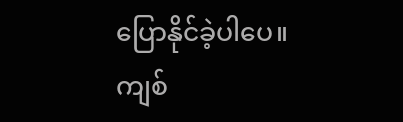ပြောနိုင်ခဲ့ပါပေ။
ကျစ်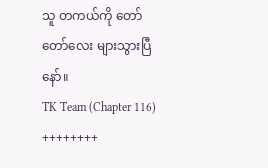သူ တကယ်ကို တော်တော်လေး များသွားပြီနော်။
TK Team (Chapter 116)
++++++++